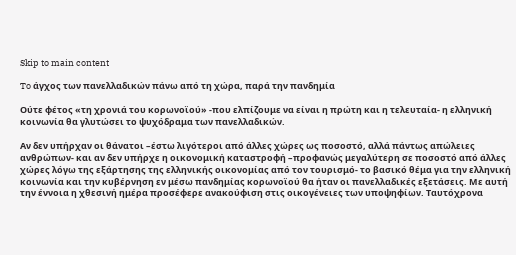Skip to main content

To άγχος των πανελλαδικών πάνω από τη χώρα, παρά την πανδημία

Ούτε φέτος «τη χρονιά του κορωνοϊού» -που ελπίζουμε να είναι η πρώτη και η τελευταία- η ελληνική κοινωνία θα γλυτώσει το ψυχόδραμα των πανελλαδικών.

Αν δεν υπήρχαν οι θάνατοι –έστω λιγότεροι από άλλες χώρες ως ποσοστό, αλλά πάντως απώλειες ανθρώπων- και αν δεν υπήρχε η οικονομική καταστροφή –προφανώς μεγαλύτερη σε ποσοστό από άλλες χώρες λόγω της εξάρτησης της ελληνικής οικονομίας από τον τουρισμό- το βασικό θέμα για την ελληνική κοινωνία και την κυβέρνηση εν μέσω πανδημίας κορωνοϊού θα ήταν οι πανελλαδικές εξετάσεις. Με αυτή την έννοια η χθεσινή ημέρα προσέφερε ανακούφιση στις οικογένειες των υποψηφίων. Ταυτόχρονα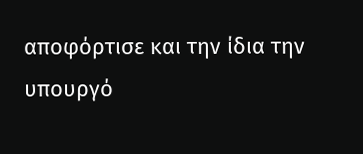αποφόρτισε και την ίδια την υπουργό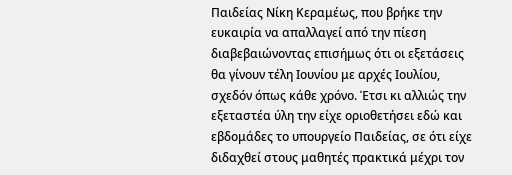Παιδείας Νίκη Κεραμέως, που βρήκε την ευκαιρία να απαλλαγεί από την πίεση διαβεβαιώνοντας επισήμως ότι οι εξετάσεις θα γίνουν τέλη Ιουνίου με αρχές Ιουλίου, σχεδόν όπως κάθε χρόνο. Έτσι κι αλλιώς την εξεταστέα ύλη την είχε οριοθετήσει εδώ και εβδομάδες το υπουργείο Παιδείας, σε ότι είχε διδαχθεί στους μαθητές πρακτικά μέχρι τον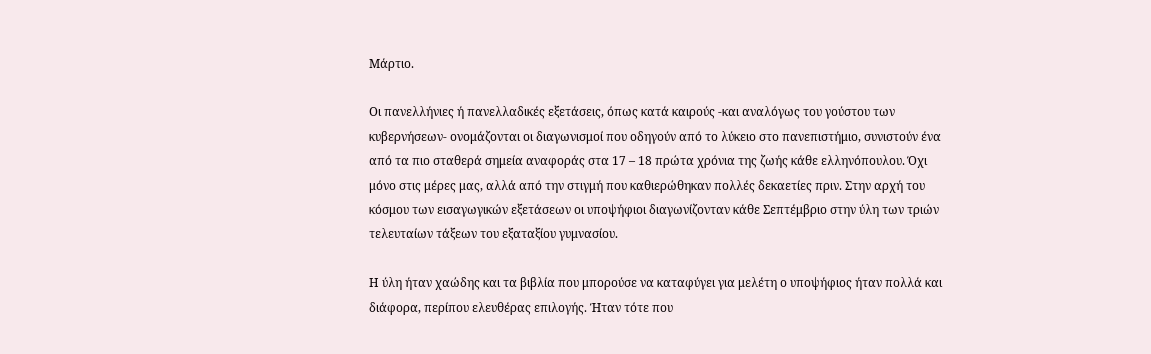Μάρτιο.

Οι πανελλήνιες ή πανελλαδικές εξετάσεις, όπως κατά καιρούς -και αναλόγως του γούστου των κυβερνήσεων- ονομάζονται οι διαγωνισμοί που οδηγούν από το λύκειο στο πανεπιστήμιο, συνιστούν ένα από τα πιο σταθερά σημεία αναφοράς στα 17 – 18 πρώτα χρόνια της ζωής κάθε ελληνόπουλου. Όχι μόνο στις μέρες μας, αλλά από την στιγμή που καθιερώθηκαν πολλές δεκαετίες πριν. Στην αρχή του κόσμου των εισαγωγικών εξετάσεων οι υποψήφιοι διαγωνίζονταν κάθε Σεπτέμβριο στην ύλη των τριών τελευταίων τάξεων του εξαταξίου γυμνασίου.

Η ύλη ήταν χαώδης και τα βιβλία που μπορούσε να καταφύγει για μελέτη ο υποψήφιος ήταν πολλά και διάφορα, περίπου ελευθέρας επιλογής. Ήταν τότε που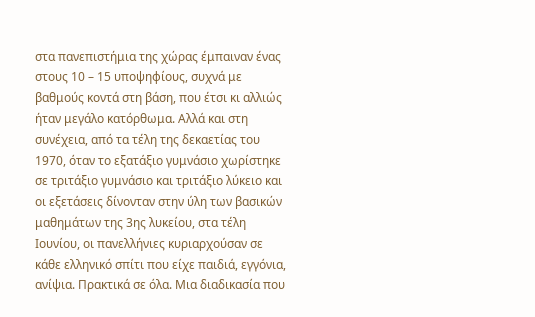στα πανεπιστήμια της χώρας έμπαιναν ένας στους 10 – 15 υποψηφίους, συχνά με βαθμούς κοντά στη βάση, που έτσι κι αλλιώς ήταν μεγάλο κατόρθωμα. Αλλά και στη συνέχεια, από τα τέλη της δεκαετίας του 1970, όταν το εξατάξιο γυμνάσιο χωρίστηκε σε τριτάξιο γυμνάσιο και τριτάξιο λύκειο και οι εξετάσεις δίνονταν στην ύλη των βασικών μαθημάτων της 3ης λυκείου, στα τέλη Ιουνίου, οι πανελλήνιες κυριαρχούσαν σε κάθε ελληνικό σπίτι που είχε παιδιά, εγγόνια, ανίψια. Πρακτικά σε όλα. Μια διαδικασία που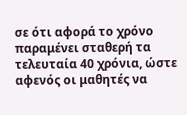σε ότι αφορά το χρόνο παραμένει σταθερή τα τελευταία 40 χρόνια, ώστε αφενός οι μαθητές να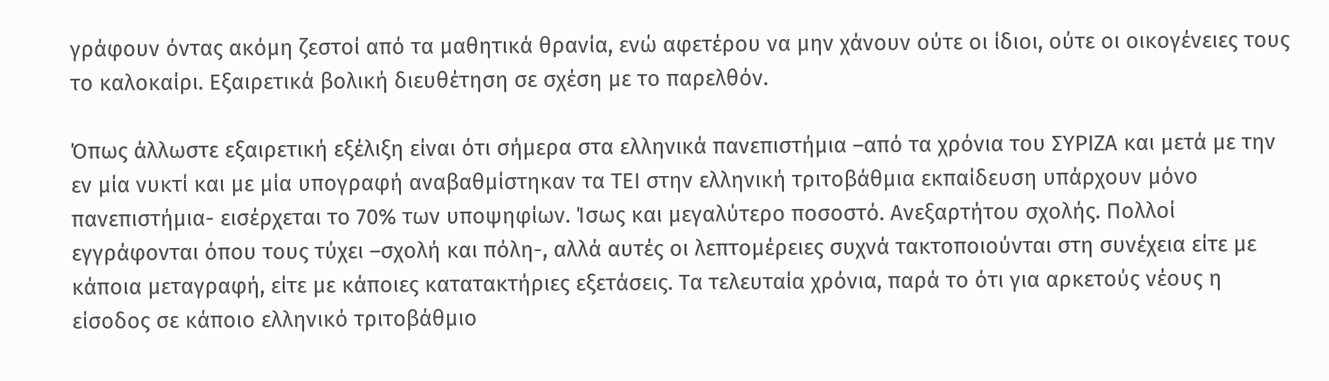γράφουν όντας ακόμη ζεστοί από τα μαθητικά θρανία, ενώ αφετέρου να μην χάνουν ούτε οι ίδιοι, ούτε οι οικογένειες τους το καλοκαίρι. Εξαιρετικά βολική διευθέτηση σε σχέση με το παρελθόν.

Όπως άλλωστε εξαιρετική εξέλιξη είναι ότι σήμερα στα ελληνικά πανεπιστήμια –από τα χρόνια του ΣΥΡΙΖΑ και μετά με την εν μία νυκτί και με μία υπογραφή αναβαθμίστηκαν τα ΤΕΙ στην ελληνική τριτοβάθμια εκπαίδευση υπάρχουν μόνο πανεπιστήμια- εισέρχεται το 70% των υποψηφίων. Ίσως και μεγαλύτερο ποσοστό. Ανεξαρτήτου σχολής. Πολλοί εγγράφονται όπου τους τύχει –σχολή και πόλη-, αλλά αυτές οι λεπτομέρειες συχνά τακτοποιούνται στη συνέχεια είτε με κάποια μεταγραφή, είτε με κάποιες κατατακτήριες εξετάσεις. Τα τελευταία χρόνια, παρά το ότι για αρκετούς νέους η είσοδος σε κάποιο ελληνικό τριτοβάθμιο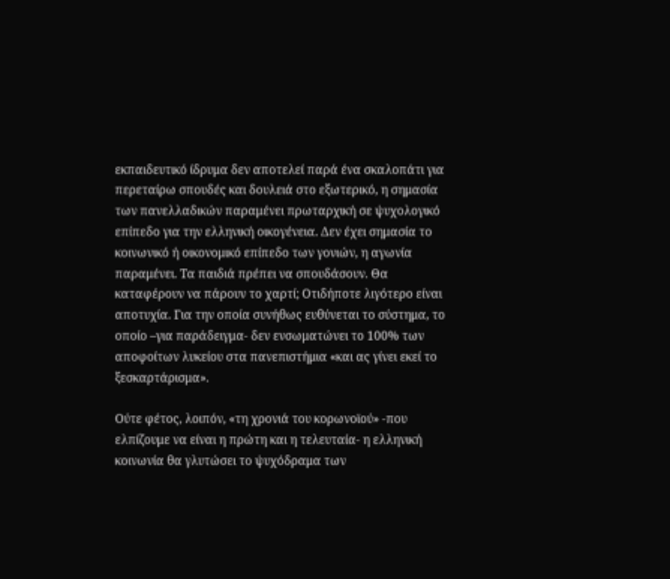εκπαιδευτικό ίδρυμα δεν αποτελεί παρά ένα σκαλοπάτι για περεταίρω σπουδές και δουλειά στο εξωτερικό, η σημασία των πανελλαδικών παραμένει πρωταρχική σε ψυχολογικό επίπεδο για την ελληνική οικογένεια. Δεν έχει σημασία το κοινωνικό ή οικονομικό επίπεδο των γονιών, η αγωνία παραμένει. Τα παιδιά πρέπει να σπουδάσουν. Θα καταφέρουν να πάρουν το χαρτί; Οτιδήποτε λιγότερο είναι αποτυχία. Για την οποία συνήθως ευθύνεται το σύστημα, το οποίο –για παράδειγμα- δεν ενσωματώνει το 100% των αποφοίτων λυκείου στα πανεπιστήμια «και ας γίνει εκεί το ξεσκαρτάρισμα».

Ούτε φέτος, λοιπόν, «τη χρονιά του κορωνοϊού» -που ελπίζουμε να είναι η πρώτη και η τελευταία- η ελληνική κοινωνία θα γλυτώσει το ψυχόδραμα των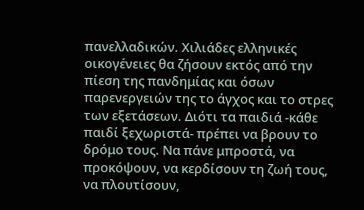πανελλαδικών. Χιλιάδες ελληνικές οικογένειες θα ζήσουν εκτός από την πίεση της πανδημίας και όσων παρενεργειών της το άγχος και το στρες των εξετάσεων. Διότι τα παιδιά -κάθε παιδί ξεχωριστά- πρέπει να βρουν το δρόμο τους. Να πάνε μπροστά, να προκόψουν, να κερδίσουν τη ζωή τους, να πλουτίσουν,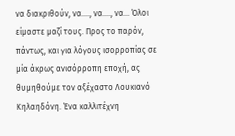να διακριθούν, να…., να…., να… Όλοι είμαστε μαζί τους. Προς το παρόν, πάντως, και για λόγους ισορροπίας σε μία άκρως ανισόρροπη εποχή, ας θυμηθούμε τον αξέχαστο Λουκιανό Κηλαηδόνη. Ένα καλλιτέχνη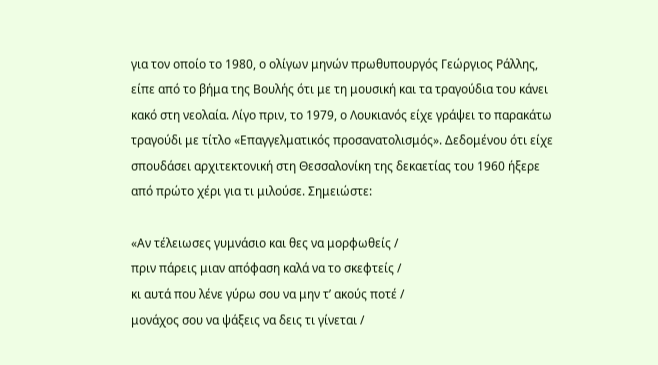για τον οποίο το 1980, ο ολίγων μηνών πρωθυπουργός Γεώργιος Ράλλης, είπε από το βήμα της Βουλής ότι με τη μουσική και τα τραγούδια του κάνει κακό στη νεολαία. Λίγο πριν, το 1979, ο Λουκιανός είχε γράψει το παρακάτω τραγούδι με τίτλο «Επαγγελματικός προσανατολισμός». Δεδομένου ότι είχε σπουδάσει αρχιτεκτονική στη Θεσσαλονίκη της δεκαετίας του 1960 ήξερε από πρώτο χέρι για τι μιλούσε. Σημειώστε:

«Αν τέλειωσες γυμνάσιο και θες να μορφωθείς /
πριν πάρεις μιαν απόφαση καλά να το σκεφτείς /
κι αυτά που λένε γύρω σου να μην τ’ ακούς ποτέ /
μονάχος σου να ψάξεις να δεις τι γίνεται /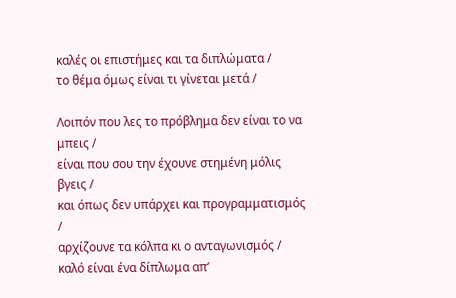καλές οι επιστήμες και τα διπλώματα /
το θέμα όμως είναι τι γίνεται μετά /

Λοιπόν που λες το πρόβλημα δεν είναι το να μπεις /
είναι που σου την έχουνε στημένη μόλις βγεις /
και όπως δεν υπάρχει και προγραμματισμός /
αρχίζουνε τα κόλπα κι ο ανταγωνισμός /
καλό είναι ένα δίπλωμα απ’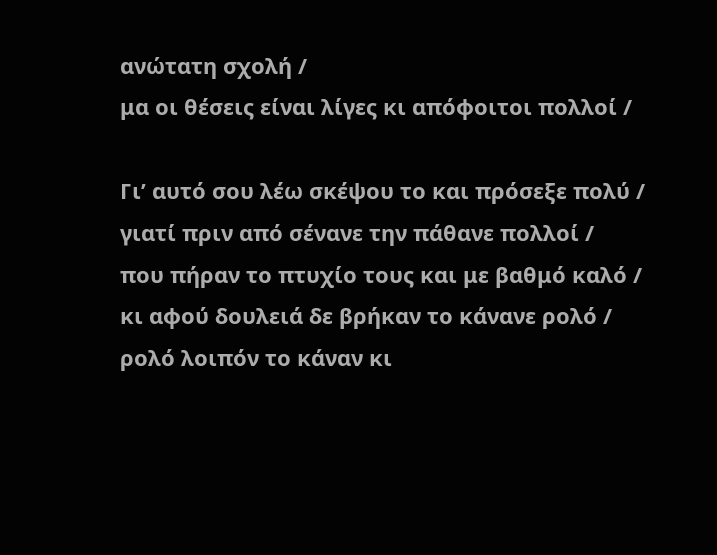ανώτατη σχολή /
μα οι θέσεις είναι λίγες κι απόφοιτοι πολλοί /

Γι’ αυτό σου λέω σκέψου το και πρόσεξε πολύ /
γιατί πριν από σένανε την πάθανε πολλοί /
που πήραν το πτυχίο τους και με βαθμό καλό /
κι αφού δουλειά δε βρήκαν το κάνανε ρολό /
ρολό λοιπόν το κάναν κι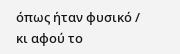όπως ήταν φυσικό /
κι αφού το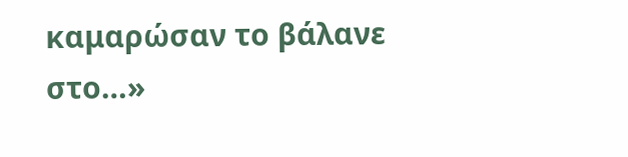καμαρώσαν το βάλανε στο…»